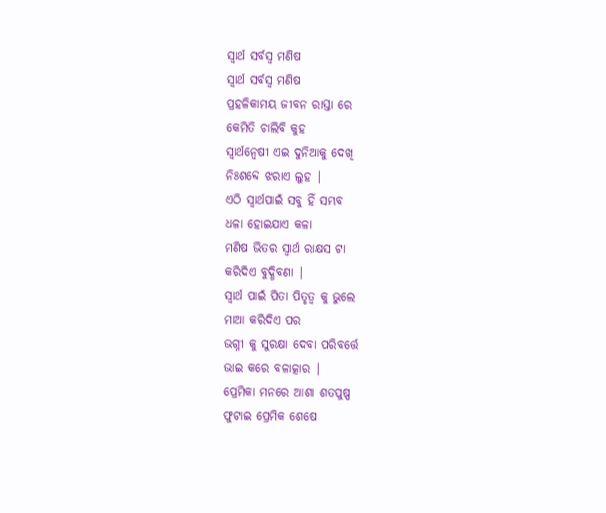ସ୍ୱାର୍ଥ ସର୍ବସ୍ବ ମଣିଷ
ସ୍ୱାର୍ଥ ସର୍ବସ୍ବ ମଣିଷ
ପ୍ରହଳିକାମୟ ଜୀବନ ରାସ୍ତା ରେ
କେମିତି ଚାଲିବି କୁହ
ସ୍ୱାର୍ଥନ୍ୱେଷୀ ଏଇ ଦୁନିଆକୁ ଦେଖି
ନିଃଶବ୍ଦେ ଝରାଏ ଲୁହ |
ଏଠି ସ୍ୱାର୍ଥପାଇଁ ସବୁ ହିଁ ସମ୍ଭବ
ଧଳା ହୋଇଯାଏ କଳା
ମଣିଷ ଭିତର ସ୍ୱାର୍ଥ ରାକ୍ଷସ ଟା
କରିଦିଏ ବୁଦ୍ଧିବଣା |
ସ୍ୱାର୍ଥ ପାଇଁ ପିତା ପିତୃତ୍ୱ କୁ ଭୁଲେ
ମାଆ କରିଦିଏ ପର
ଭଗ୍ନୀ କୁ ସୁରକ୍ଷା ଦେବା ପରିବର୍ତ୍ତେ
ଭାଇ କରେ ବଳାତ୍କାର |
ପ୍ରେମିକା ମନରେ ଆଶା ଶତପୁଷ୍ପ
ଫୁଟାଇ ପ୍ରେମିକ ଶେଷେ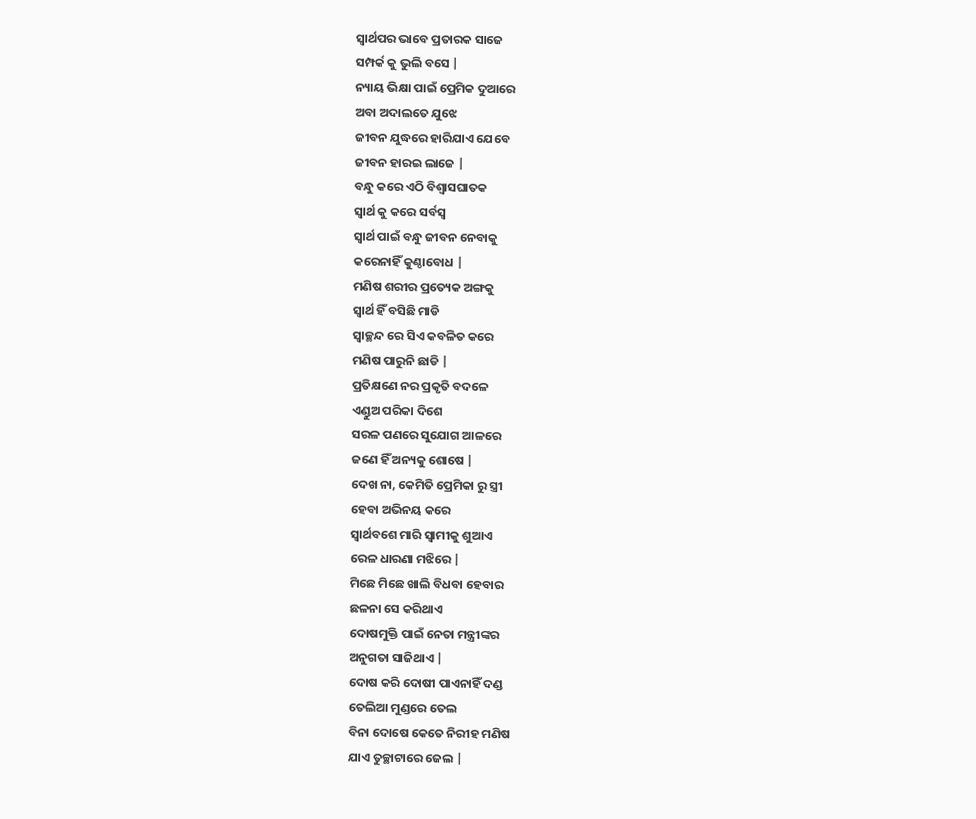ସ୍ୱାର୍ଥପର ଭାବେ ପ୍ରତାରକ ସାଜେ
ସମ୍ପର୍କ କୁ ଭୁଲି ବସେ |
ନ୍ୟାୟ ଭିକ୍ଷା ପାଇଁ ପ୍ରେମିକ ଦୁଆରେ
ଅବା ଅଦାଲତେ ଯୁଝେ
ଜୀବନ ଯୁଦ୍ଧରେ ହାରିଯାଏ ଯେବେ
ଜୀବନ ହାରଇ ଲାଜେ |
ବନ୍ଧୁ କରେ ଏଠି ବିଶ୍ୱାସଘାତକ
ସ୍ୱାର୍ଥ କୁ କରେ ସର୍ବସ୍ୱ
ସ୍ୱାର୍ଥ ପାଇଁ ବନ୍ଧୁ ଜୀବନ ନେବାକୁ
କରେନାହିଁ କୁଣ୍ଠାବୋଧ |
ମଣିଷ ଶରୀର ପ୍ରତ୍ୟେକ ଅଙ୍ଗକୁ
ସ୍ୱାର୍ଥ ହିଁ ବସିଛି ମାଡି
ସ୍ଵାଚ୍ଛନ୍ଦ ରେ ସିଏ କବଳିତ କରେ
ମଣିଷ ପାରୁନି ଛାଡି |
ପ୍ରତିକ୍ଷଣେ ନର ପ୍ରକୃତି ବଦଳେ
ଏଣ୍ଡୁଅ ପରିକା ଦିଶେ
ସରଳ ପଣରେ ସୁଯୋଗ ଆଳରେ
ଜଣେ ହିଁ ଅନ୍ୟକୁ ଶୋଷେ |
ଦେଖ ନା, କେମିତି ପ୍ରେମିକା ରୁ ସ୍ତ୍ରୀ
ହେବା ଅଭିନୟ କରେ
ସ୍ୱାର୍ଥବଶେ ମାରି ସ୍ୱାମୀକୁ ଶୁଆଏ
ରେଳ ଧାରଣା ମଝିରେ |
ମିଛେ ମିଛେ ଖାଲି ବିଧବା ହେବାର
ଛଳନା ସେ କରିଥାଏ
ଦୋଷମୁକ୍ତି ପାଇଁ ନେତା ମନ୍ତ୍ରୀଙ୍କର
ଅନୁଗତା ସାଜିଥାଏ |
ଦୋଷ କରି ଦୋଷୀ ପାଏନାହିଁ ଦଣ୍ଡ
ତେଲିଆ ମୁଣ୍ଡରେ ତେଲ
ବିନା ଦୋଷେ କେତେ ନିରୀହ ମଣିଷ
ଯାଏ ତୁଚ୍ଛାଟାରେ ଜେଲ |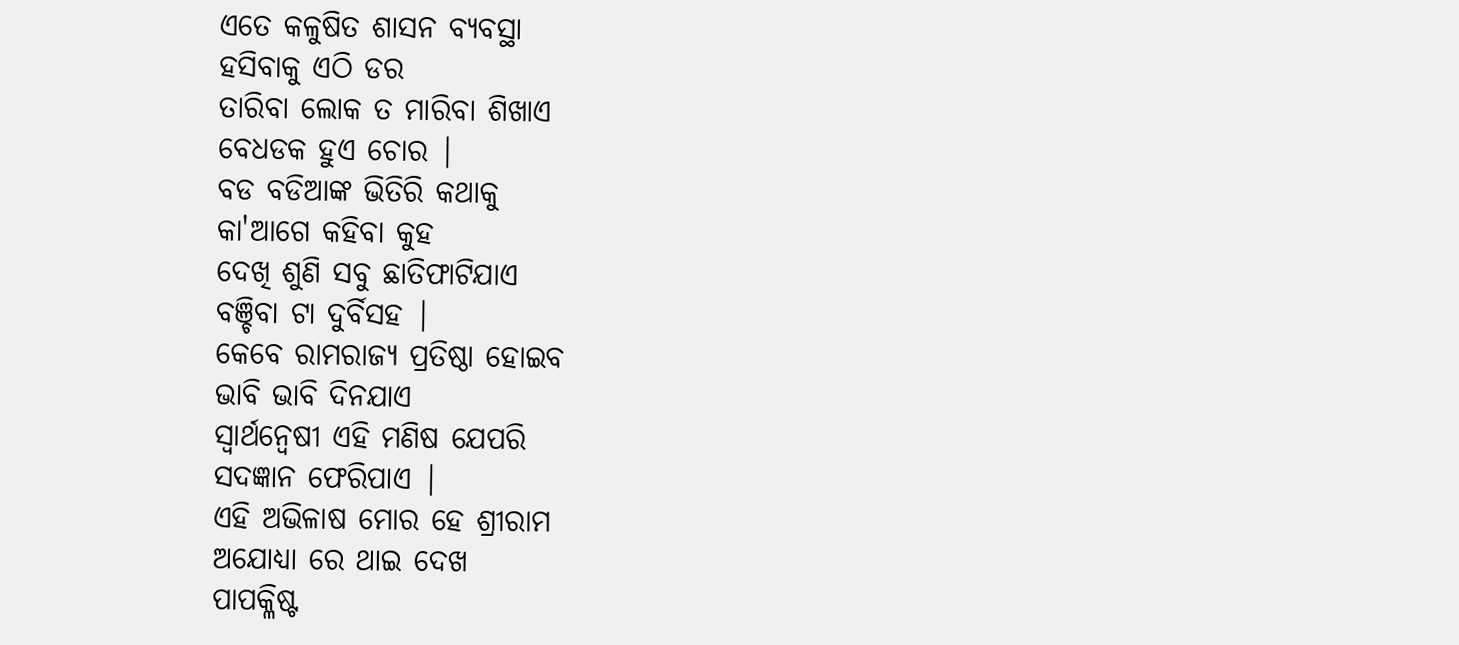ଏତେ କଳୁଷିତ ଶାସନ ବ୍ୟବସ୍ଥା
ହସିବାକୁ ଏଠି ଡର
ତାରିବା ଲୋକ ତ ମାରିବା ଶିଖାଏ
ବେଧଡକ ହୁଏ ଚୋର |
ବଡ ବଡିଆଙ୍କ ଭିତିରି କଥାକୁ
କା'ଆଗେ କହିବା କୁହ
ଦେଖି ଶୁଣି ସବୁ ଛାତିଫାଟିଯାଏ
ବଞ୍ଚିବା ଟା ଦୁର୍ବିସହ |
କେବେ ରାମରାଜ୍ୟ ପ୍ରତିଷ୍ଠା ହୋଇବ
ଭାବି ଭାବି ଦିନଯାଏ
ସ୍ୱାର୍ଥନ୍ବେଷୀ ଏହି ମଣିଷ ଯେପରି
ସଦଜ୍ଞାନ ଫେରିପାଏ |
ଏହି ଅଭିଳାଷ ମୋର ହେ ଶ୍ରୀରାମ
ଅଯୋଧ୍ୟା ରେ ଥାଇ ଦେଖ
ପାପକ୍ଳିଷ୍ଟ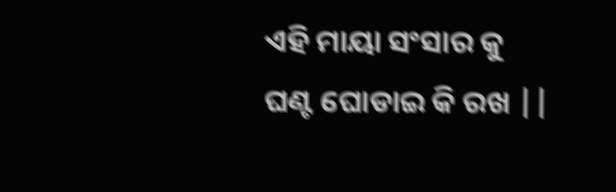ଏହି ମାୟା ସଂସାର କୁ
ଘଣ୍ଟ ଘୋଡାଇ କି ରଖ ||